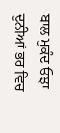ਬਾਲ ਮੁਕੰਦ ਓਝਾ
ਦੁਨੀਆਂ ਭਰ ਵਿਚ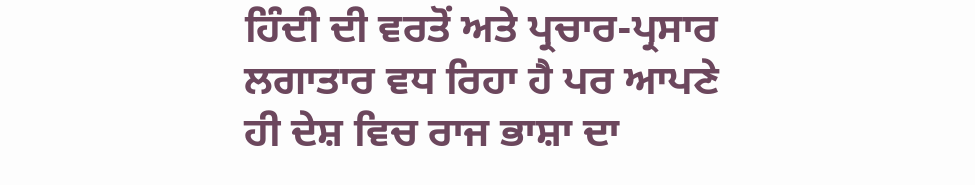ਹਿੰਦੀ ਦੀ ਵਰਤੋਂ ਅਤੇ ਪ੍ਰਚਾਰ-ਪ੍ਰਸਾਰ ਲਗਾਤਾਰ ਵਧ ਰਿਹਾ ਹੈ ਪਰ ਆਪਣੇ ਹੀ ਦੇਸ਼ ਵਿਚ ਰਾਜ ਭਾਸ਼ਾ ਦਾ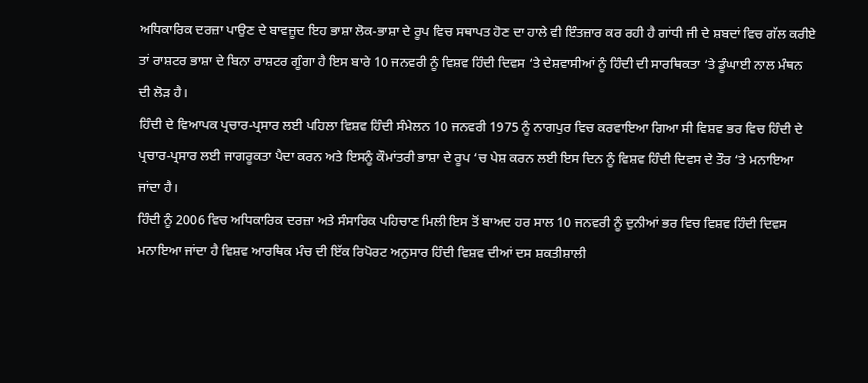ਅਧਿਕਾਰਿਕ ਦਰਜ਼ਾ ਪਾਉਣ ਦੇ ਬਾਵਜ਼ੂਦ ਇਹ ਭਾਸ਼ਾ ਲੋਕ-ਭਾਸ਼ਾ ਦੇ ਰੂਪ ਵਿਚ ਸਥਾਪਤ ਹੋਣ ਦਾ ਹਾਲੇ ਵੀ ਇੰਤਜ਼ਾਰ ਕਰ ਰਹੀ ਹੈ ਗਾਂਧੀ ਜੀ ਦੇ ਸ਼ਬਦਾਂ ਵਿਚ ਗੱਲ ਕਰੀਏ ਤਾਂ ਰਾਸ਼ਟਰ ਭਾਸ਼ਾ ਦੇ ਬਿਨਾ ਰਾਸ਼ਟਰ ਗੂੰਗਾ ਹੈ ਇਸ ਬਾਰੇ 10 ਜਨਵਰੀ ਨੂੰ ਵਿਸ਼ਵ ਹਿੰਦੀ ਦਿਵਸ ‘ਤੇ ਦੇਸ਼ਵਾਸੀਆਂ ਨੂੰ ਹਿੰਦੀ ਦੀ ਸਾਰਥਿਕਤਾ ‘ਤੇ ਡੂੰਘਾਈ ਨਾਲ ਮੰਥਨ ਦੀ ਲੋੜ ਹੈ।
ਹਿੰਦੀ ਦੇ ਵਿਆਪਕ ਪ੍ਰਚਾਰ-ਪ੍ਰਸਾਰ ਲਈ ਪਹਿਲਾ ਵਿਸ਼ਵ ਹਿੰਦੀ ਸੰਮੇਲਨ 10 ਜਨਵਰੀ 1975 ਨੂੰ ਨਾਗਪੁਰ ਵਿਚ ਕਰਵਾਇਆ ਗਿਆ ਸੀ ਵਿਸ਼ਵ ਭਰ ਵਿਚ ਹਿੰਦੀ ਦੇ ਪ੍ਰਚਾਰ-ਪ੍ਰਸਾਰ ਲਈ ਜਾਗਰੂਕਤਾ ਪੈਦਾ ਕਰਨ ਅਤੇ ਇਸਨੂੰ ਕੌਮਾਂਤਰੀ ਭਾਸ਼ਾ ਦੇ ਰੂਪ ‘ਚ ਪੇਸ਼ ਕਰਨ ਲਈ ਇਸ ਦਿਨ ਨੂੰ ਵਿਸ਼ਵ ਹਿੰਦੀ ਦਿਵਸ ਦੇ ਤੌਰ ‘ਤੇ ਮਨਾਇਆ ਜਾਂਦਾ ਹੈ।
ਹਿੰਦੀ ਨੂੰ 2006 ਵਿਚ ਅਧਿਕਾਰਿਕ ਦਰਜ਼ਾ ਅਤੇ ਸੰਸਾਰਿਕ ਪਹਿਚਾਣ ਮਿਲੀ ਇਸ ਤੋਂ ਬਾਅਦ ਹਰ ਸਾਲ 10 ਜਨਵਰੀ ਨੂੰ ਦੁਨੀਆਂ ਭਰ ਵਿਚ ਵਿਸ਼ਵ ਹਿੰਦੀ ਦਿਵਸ ਮਨਾਇਆ ਜਾਂਦਾ ਹੈ ਵਿਸ਼ਵ ਆਰਥਿਕ ਮੰਚ ਦੀ ਇੱਕ ਰਿਪੋਰਟ ਅਨੁਸਾਰ ਹਿੰਦੀ ਵਿਸ਼ਵ ਦੀਆਂ ਦਸ ਸ਼ਕਤੀਸ਼ਾਲੀ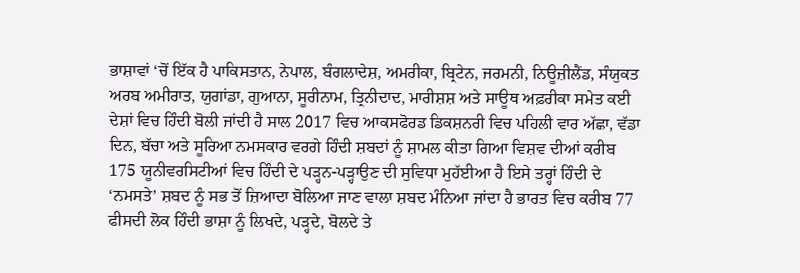ਭਾਸ਼ਾਵਾਂ ‘ਚੋਂ ਇੱਕ ਹੈ ਪਾਕਿਸਤਾਨ, ਨੇਪਾਲ, ਬੰਗਲਾਦੇਸ਼, ਅਮਰੀਕਾ, ਬ੍ਰਿਟੇਨ, ਜਰਮਨੀ, ਨਿਊਜ਼ੀਲੈਂਡ, ਸੰਯੁਕਤ ਅਰਬ ਅਮੀਰਾਤ, ਯੁਗਾਂਡਾ, ਗੁਆਨਾ, ਸੂਰੀਨਾਮ, ਤ੍ਰਿਨੀਦਾਦ, ਮਾਰੀਸ਼ਸ਼ ਅਤੇ ਸਾਊਥ ਅਫ਼ਰੀਕਾ ਸਮੇਤ ਕਈ ਦੇਸ਼ਾਂ ਵਿਚ ਹਿੰਦੀ ਬੋਲੀ ਜਾਂਦੀ ਹੈ ਸਾਲ 2017 ਵਿਚ ਆਕਸਫੋਰਡ ਡਿਕਸ਼ਨਰੀ ਵਿਚ ਪਹਿਲੀ ਵਾਰ ਅੱਛਾ, ਵੱਡਾ ਦਿਨ, ਬੱਚਾ ਅਤੇ ਸੂਰਿਆ ਨਮਸਕਾਰ ਵਰਗੇ ਹਿੰਦੀ ਸ਼ਬਦਾਂ ਨੂੰ ਸ਼ਾਮਲ ਕੀਤਾ ਗਿਆ ਵਿਸ਼ਵ ਦੀਆਂ ਕਰੀਬ 175 ਯੂਨੀਵਰਸਿਟੀਆਂ ਵਿਚ ਹਿੰਦੀ ਦੇ ਪੜ੍ਹਨ-ਪੜ੍ਹਾਉਣ ਦੀ ਸੁਵਿਧਾ ਮੁਹੱਈਆ ਹੈ ਇਸੇ ਤਰ੍ਹਾਂ ਹਿੰਦੀ ਦੇ ‘ਨਮਸਤੇ’ ਸ਼ਬਦ ਨੂੰ ਸਭ ਤੋਂ ਜ਼ਿਆਦਾ ਬੋਲਿਆ ਜਾਣ ਵਾਲਾ ਸ਼ਬਦ ਮੰਨਿਆ ਜਾਂਦਾ ਹੈ ਭਾਰਤ ਵਿਚ ਕਰੀਬ 77 ਫੀਸਦੀ ਲੋਕ ਹਿੰਦੀ ਭਾਸ਼ਾ ਨੂੰ ਲਿਖਦੇ, ਪੜ੍ਹਦੇ, ਬੋਲਦੇ ਤੇ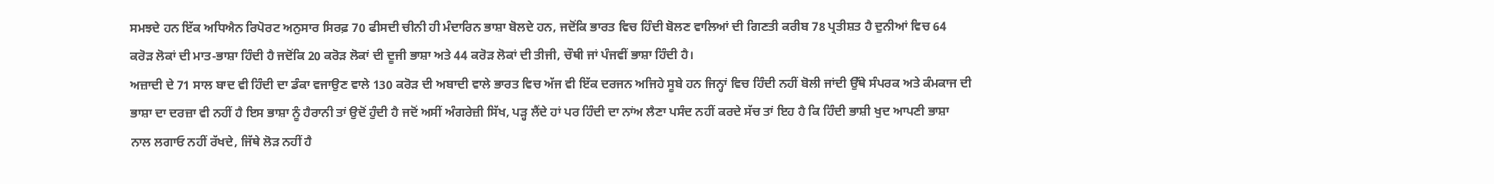ਸਮਝਦੇ ਹਨ ਇੱਕ ਅਧਿਐਨ ਰਿਪੋਰਟ ਅਨੁਸਾਰ ਸਿਰਫ਼ 70 ਫੀਸਦੀ ਚੀਨੀ ਹੀ ਮੰਦਾਰਿਨ ਭਾਸ਼ਾ ਬੋਲਦੇ ਹਨ, ਜਦੋਂਕਿ ਭਾਰਤ ਵਿਚ ਹਿੰਦੀ ਬੋਲਣ ਵਾਲਿਆਂ ਦੀ ਗਿਣਤੀ ਕਰੀਬ 78 ਪ੍ਰਤੀਸ਼ਤ ਹੈ ਦੁਨੀਆਂ ਵਿਚ 64 ਕਰੋੜ ਲੋਕਾਂ ਦੀ ਮਾਤ-ਭਾਸ਼ਾ ਹਿੰਦੀ ਹੈ ਜਦੋਂਕਿ 20 ਕਰੋੜ ਲੋਕਾਂ ਦੀ ਦੂਜੀ ਭਾਸ਼ਾ ਅਤੇ 44 ਕਰੋੜ ਲੋਕਾਂ ਦੀ ਤੀਜੀ, ਚੌਥੀ ਜਾਂ ਪੰਜਵੀਂ ਭਾਸ਼ਾ ਹਿੰਦੀ ਹੈ।
ਅਜ਼ਾਦੀ ਦੇ 71 ਸਾਲ ਬਾਦ ਵੀ ਹਿੰਦੀ ਦਾ ਡੰਕਾ ਵਜਾਉਣ ਵਾਲੇ 130 ਕਰੋੜ ਦੀ ਅਬਾਦੀ ਵਾਲੇ ਭਾਰਤ ਵਿਚ ਅੱਜ ਵੀ ਇੱਕ ਦਰਜਨ ਅਜਿਹੇ ਸੂਬੇ ਹਨ ਜਿਨ੍ਹਾਂ ਵਿਚ ਹਿੰਦੀ ਨਹੀਂ ਬੋਲੀ ਜਾਂਦੀ ਉੱਥੇ ਸੰਪਰਕ ਅਤੇ ਕੰਮਕਾਜ ਦੀ ਭਾਸ਼ਾ ਦਾ ਦਰਜ਼ਾ ਵੀ ਨਹੀਂ ਹੈ ਇਸ ਭਾਸ਼ਾ ਨੂੰ ਹੈਰਾਨੀ ਤਾਂ ਉਦੋਂ ਹੁੰਦੀ ਹੈ ਜਦੋਂ ਅਸੀਂ ਅੰਗਰੇਜ਼ੀ ਸਿੱਖ, ਪੜ੍ਹ ਲੈਂਦੇ ਹਾਂ ਪਰ ਹਿੰਦੀ ਦਾ ਨਾਂਅ ਲੈਣਾ ਪਸੰਦ ਨਹੀਂ ਕਰਦੇ ਸੱਚ ਤਾਂ ਇਹ ਹੈ ਕਿ ਹਿੰਦੀ ਭਾਸ਼ੀ ਖੁਦ ਆਪਣੀ ਭਾਸ਼ਾ ਨਾਲ ਲਗਾਓ ਨਹੀਂ ਰੱਖਦੇ, ਜਿੱਥੇ ਲੋੜ ਨਹੀਂ ਹੈ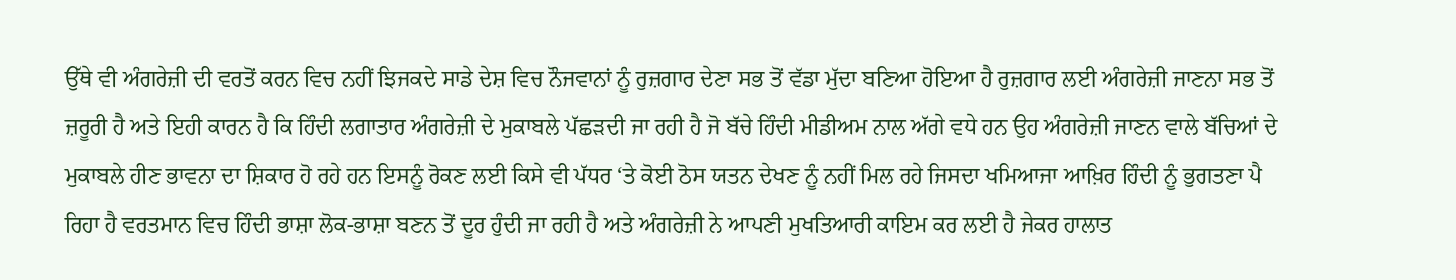ਉੱਥੇ ਵੀ ਅੰਗਰੇਜ਼ੀ ਦੀ ਵਰਤੋਂ ਕਰਨ ਵਿਚ ਨਹੀਂ ਝਿਜਕਦੇ ਸਾਡੇ ਦੇਸ਼ ਵਿਚ ਨੌਜਵਾਨਾਂ ਨੂੰ ਰੁਜ਼ਗਾਰ ਦੇਣਾ ਸਭ ਤੋਂ ਵੱਡਾ ਮੁੱਦਾ ਬਣਿਆ ਹੋਇਆ ਹੈ ਰੁਜ਼ਗਾਰ ਲਈ ਅੰਗਰੇਜ਼ੀ ਜਾਣਨਾ ਸਭ ਤੋਂ ਜ਼ਰੂਰੀ ਹੈ ਅਤੇ ਇਹੀ ਕਾਰਨ ਹੈ ਕਿ ਹਿੰਦੀ ਲਗਾਤਾਰ ਅੰਗਰੇਜ਼ੀ ਦੇ ਮੁਕਾਬਲੇ ਪੱਛੜਦੀ ਜਾ ਰਹੀ ਹੈ ਜੋ ਬੱਚੇ ਹਿੰਦੀ ਮੀਡੀਅਮ ਨਾਲ ਅੱਗੇ ਵਧੇ ਹਨ ਉਹ ਅੰਗਰੇਜ਼ੀ ਜਾਣਨ ਵਾਲੇ ਬੱਚਿਆਂ ਦੇ ਮੁਕਾਬਲੇ ਹੀਣ ਭਾਵਨਾ ਦਾ ਸ਼ਿਕਾਰ ਹੋ ਰਹੇ ਹਨ ਇਸਨੂੰ ਰੋਕਣ ਲਈ ਕਿਸੇ ਵੀ ਪੱਧਰ ‘ਤੇ ਕੋਈ ਠੋਸ ਯਤਨ ਦੇਖਣ ਨੂੰ ਨਹੀਂ ਮਿਲ ਰਹੇ ਜਿਸਦਾ ਖਮਿਆਜਾ ਆਖ਼ਿਰ ਹਿੰਦੀ ਨੂੰ ਭੁਗਤਣਾ ਪੈ ਰਿਹਾ ਹੈ ਵਰਤਮਾਨ ਵਿਚ ਹਿੰਦੀ ਭਾਸ਼ਾ ਲੋਕ-ਭਾਸ਼ਾ ਬਣਨ ਤੋਂ ਦੂਰ ਹੁੰਦੀ ਜਾ ਰਹੀ ਹੈ ਅਤੇ ਅੰਗਰੇਜ਼ੀ ਨੇ ਆਪਣੀ ਮੁਖਤਿਆਰੀ ਕਾਇਮ ਕਰ ਲਈ ਹੈ ਜੇਕਰ ਹਾਲਾਤ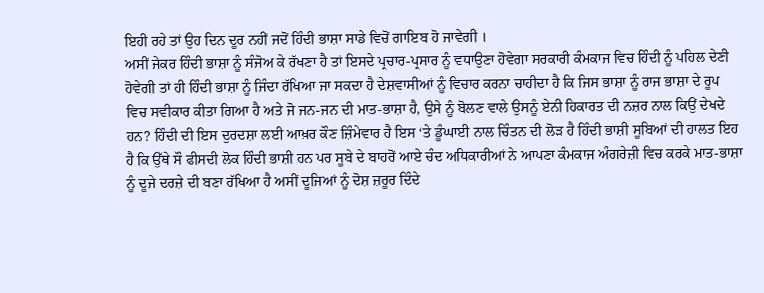ਇਹੀ ਰਹੇ ਤਾਂ ਉਹ ਦਿਨ ਦੂਰ ਨਹੀਂ ਜਦੋਂ ਹਿੰਦੀ ਭਾਸ਼ਾ ਸਾਡੇ ਵਿਚੋਂ ਗਾਇਬ ਹੋ ਜਾਵੇਗੀ ।
ਅਸੀਂ ਜੇਕਰ ਹਿੰਦੀ ਭਾਸ਼ਾ ਨੂੰ ਸੰਜੋਅ ਕੇ ਰੱਖਣਾ ਹੈ ਤਾਂ ਇਸਦੇ ਪ੍ਰਚਾਰ-ਪ੍ਰਸਾਰ ਨੂੰ ਵਧਾਉਣਾ ਹੋਵੇਗਾ ਸਰਕਾਰੀ ਕੰਮਕਾਜ ਵਿਚ ਹਿੰਦੀ ਨੂੰ ਪਹਿਲ ਦੇਣੀ ਹੋਵੇਗੀ ਤਾਂ ਹੀ ਹਿੰਦੀ ਭਾਸ਼ਾ ਨੂੰ ਜਿੰਦਾ ਰੱਖਿਆ ਜਾ ਸਕਦਾ ਹੈ ਦੇਸ਼ਵਾਸੀਆਂ ਨੂੰ ਵਿਚਾਰ ਕਰਨਾ ਚਾਹੀਦਾ ਹੈ ਕਿ ਜਿਸ ਭਾਸ਼ਾ ਨੂੰ ਰਾਜ ਭਾਸ਼ਾ ਦੇ ਰੂਪ ਵਿਚ ਸਵੀਕਾਰ ਕੀਤਾ ਗਿਆ ਹੈ ਅਤੇ ਜੋ ਜਨ-ਜਨ ਦੀ ਮਾਤ-ਭਾਸ਼ਾ ਹੈ, ਉਸੇ ਨੂੰ ਬੋਲਣ ਵਾਲੇ ਉਸਨੂੰ ਏਨੀ ਹਿਕਾਰਤ ਦੀ ਨਜ਼ਰ ਨਾਲ ਕਿਉਂ ਦੇਖਦੇ ਹਨ? ਹਿੰਦੀ ਦੀ ਇਸ ਦੁਰਦਸ਼ਾ ਲਈ ਆਖ਼ਰ ਕੌਣ ਜ਼ਿੰਮੇਵਾਰ ਹੈ ਇਸ ‘ਤੇ ਡੂੰਘਾਈ ਨਾਲ ਚਿੰਤਨ ਦੀ ਲੋੜ ਹੈ ਹਿੰਦੀ ਭਾਸ਼ੀ ਸੂਬਿਆਂ ਦੀ ਹਾਲਤ ਇਹ ਹੈ ਕਿ ਉੱਥੇ ਸੌ ਫੀਸਦੀ ਲੋਕ ਹਿੰਦੀ ਭਾਸ਼ੀ ਹਨ ਪਰ ਸੂਬੇ ਦੇ ਬਾਹਰੋਂ ਆਏ ਚੰਦ ਅਧਿਕਾਰੀਆਂ ਨੇ ਆਪਣਾ ਕੰਮਕਾਜ ਅੰਗਰੇਜ਼ੀ ਵਿਚ ਕਰਕੇ ਮਾਤ-ਭਾਸ਼ਾ ਨੂੰ ਦੂਜੇ ਦਰਜ਼ੇ ਦੀ ਬਣਾ ਰੱਖਿਆ ਹੈ ਅਸੀਂ ਦੂਜਿਆਂ ਨੂੰ ਦੋਸ਼ ਜ਼ਰੂਰ ਦਿੰਦੇ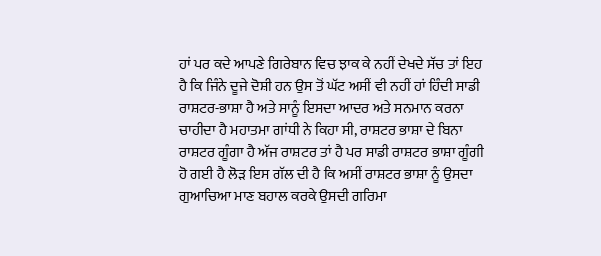ਹਾਂ ਪਰ ਕਦੇ ਆਪਣੇ ਗਿਰੇਬਾਨ ਵਿਚ ਝਾਕ ਕੇ ਨਹੀਂ ਦੇਖਦੇ ਸੱਚ ਤਾਂ ਇਹ ਹੈ ਕਿ ਜਿੰਨੇ ਦੂਜੇ ਦੋਸ਼ੀ ਹਨ ਉਸ ਤੋਂ ਘੱਟ ਅਸੀਂ ਵੀ ਨਹੀਂ ਹਾਂ ਹਿੰਦੀ ਸਾਡੀ ਰਾਸ਼ਟਰ-ਭਾਸ਼ਾ ਹੈ ਅਤੇ ਸਾਨੂੰ ਇਸਦਾ ਆਦਰ ਅਤੇ ਸਨਮਾਨ ਕਰਨਾ ਚਾਹੀਦਾ ਹੈ ਮਹਾਤਮਾ ਗਾਂਧੀ ਨੇ ਕਿਹਾ ਸੀ, ਰਾਸ਼ਟਰ ਭਾਸ਼ਾ ਦੇ ਬਿਨਾ ਰਾਸ਼ਟਰ ਗੂੰਗਾ ਹੈ ਅੱਜ ਰਾਸ਼ਟਰ ਤਾਂ ਹੈ ਪਰ ਸਾਡੀ ਰਾਸ਼ਟਰ ਭਾਸ਼ਾ ਗੂੰਗੀ ਹੋ ਗਈ ਹੈ ਲੋੜ ਇਸ ਗੱਲ ਦੀ ਹੈ ਕਿ ਅਸੀਂ ਰਾਸ਼ਟਰ ਭਾਸ਼ਾ ਨੂੰ ਉਸਦਾ ਗੁਆਚਿਆ ਮਾਣ ਬਹਾਲ ਕਰਕੇ ਉਸਦੀ ਗਰਿਮਾ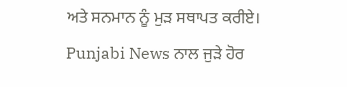ਅਤੇ ਸਨਮਾਨ ਨੂੰ ਮੁੜ ਸਥਾਪਤ ਕਰੀਏ।
Punjabi News ਨਾਲ ਜੁੜੇ ਹੋਰ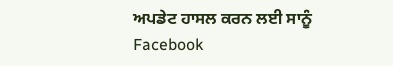ਅਪਡੇਟ ਹਾਸਲ ਕਰਨ ਲਈ ਸਾਨੂੰ Facebook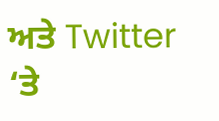ਅਤੇ Twitter ‘ਤੇ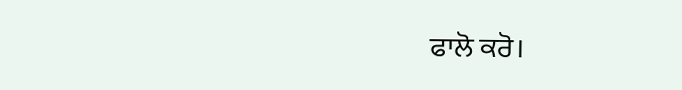ਫਾਲੋ ਕਰੋ।